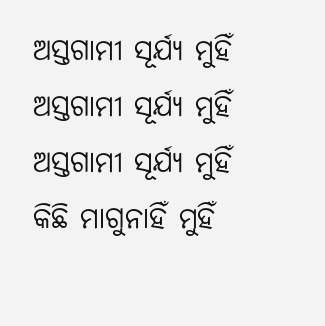ଅସ୍ତଗାମୀ ସୂର୍ଯ୍ୟ ମୁହିଁ
ଅସ୍ତଗାମୀ ସୂର୍ଯ୍ୟ ମୁହିଁ
ଅସ୍ତଗାମୀ ସୂର୍ଯ୍ୟ ମୁହିଁ କିଛି ମାଗୁନାହିଁ ମୁହିଁ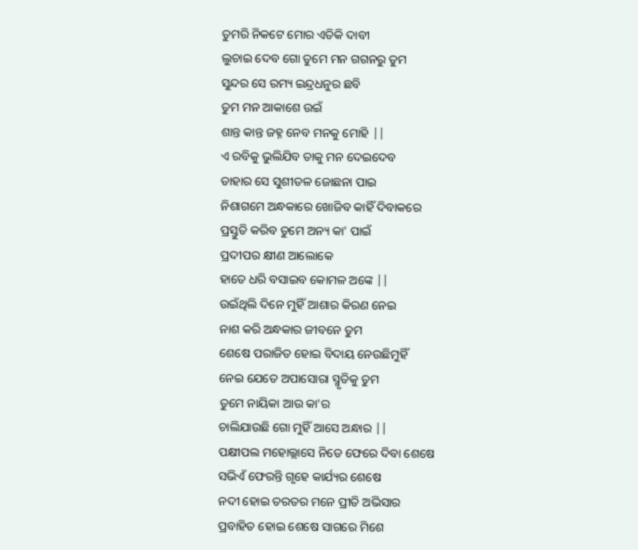ତୁମରି ନିକଟେ ମୋର ଏତିକି ଦାବୀ
ଲୁଚାଇ ଦେବ ଗୋ ତୁମେ ମନ ଗଗନରୁ ତୁମ
ସୁନ୍ଦର ସେ ରମ୍ୟ ଇନ୍ଦ୍ରଧନୁର ଛବି
ତୁମ ମନ ଆକାଶେ ଉଇଁ
ଶାନ୍ତ କାନ୍ତ ଜହ୍ନ ନେବ ମନକୁ ମୋହି ||
ଏ ରବିକୁ ଭୁଲିଯିବ ତାକୁ ମନ ଦେଇଦେବ
ତାହାର ସେ ସୁଶୀତଳ ଜୋଛନା ପାଇ
ନିଶାଗମେ ଅନ୍ଧକାରେ ଖୋଜିବ କାହିଁ ଦିବାକରେ
ପ୍ରସ୍ତୁତି କରିବ ତୁମେ ଅନ୍ୟ କା' ପାଇଁ
ପ୍ରଦୀପର କ୍ଷୀଣ ଆଲୋକେ
ହାତେ ଧରି ବସାଇବ କୋମଳ ଅଙ୍କେ ||
ଉଇଁଥିଲି ଦିନେ ମୁହିଁ ଆଶାର କିରଣ ନେଇ
ନାଶ କରି ଅନ୍ଧକାର ଜୀବନେ ତୁମ
ଶେଷେ ପରାଜିତ ହୋଇ ବିଦାୟ ନେଉଛିମୁହିଁ
ନେଇ ଯେତେ ଅପାସୋରା ସ୍ମୃତିକୁ ତୁମ
ତୁମେ ନାୟିକା ଆଉ କା'ର
ଚାଲିଯାଉଛି ଗୋ ମୁହିଁ ଆସେ ଅନ୍ଧାର ||
ପକ୍ଷୀପଲ ମହୋଲ୍ଲାସେ ନିଡେ ଫେରେ ଦିବା ଶେଷେ
ସଭିଏଁ ଫେରନ୍ତି ଗୃହେ କାର୍ଯ୍ୟର ଶେଷେ
ନଦୀ ହୋଇ ତରତର ମନେ ପ୍ରୀତି ଅଭିସାର
ପ୍ରବାହିତ ହୋଇ ଶେଷେ ସାଗରେ ମିଶେ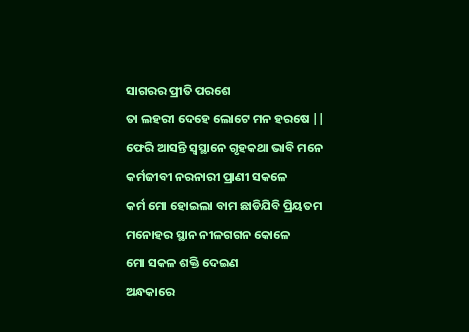ସାଗରର ପ୍ରୀତି ପରଶେ
ତା ଲହରୀ ଦେହେ ଲୋଟେ ମନ ହରଷେ ||
ଫେରି ଆସନ୍ତି ସ୍ୱସ୍ଥାନେ ଗୃହକଥା ଭାବି ମନେ
କର୍ମଜୀବୀ ନରନାରୀ ପ୍ରାଣୀ ସକଳେ
କର୍ମ ମୋ ହୋଇଲା ବାମ ଛାଡିଯିବି ପ୍ରିୟତମ
ମନୋହର ସ୍ଥାନ ନୀଳଗଗନ କୋଳେ
ମୋ ସକଳ ଶକ୍ତି ଦେଇଣ
ଅନ୍ଧକାରେ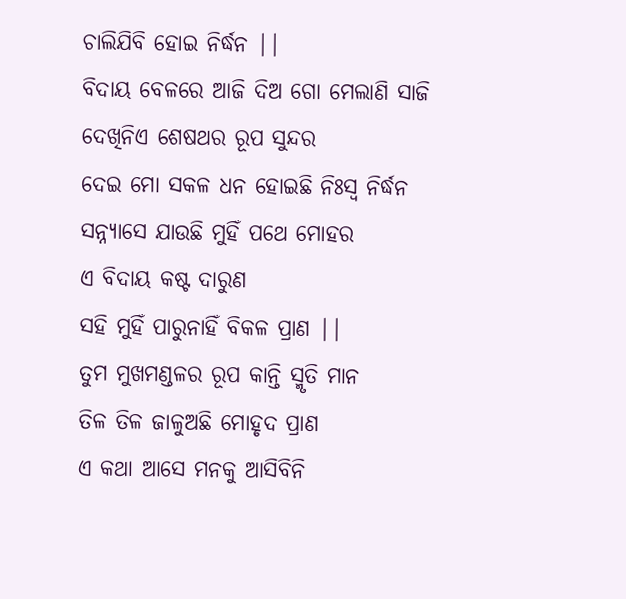ଚାଲିଯିବି ହୋଇ ନିର୍ଦ୍ଧନ ||
ବିଦାୟ ବେଳରେ ଆଜି ଦିଅ ଗୋ ମେଲାଣି ସାଜି
ଦେଖିନିଏ ଶେଷଥର ରୂପ ସୁନ୍ଦର
ଦେଇ ମୋ ସକଳ ଧନ ହୋଇଛି ନିଃସ୍ୱ ନିର୍ଦ୍ଧନ
ସନ୍ନ୍ୟାସେ ଯାଉଛି ମୁହିଁ ପଥେ ମୋହର
ଏ ବିଦାୟ କଷ୍ଟ ଦାରୁଣ
ସହି ମୁହିଁ ପାରୁନାହିଁ ବିକଳ ପ୍ରାଣ ||
ତୁମ ମୁଖମଣ୍ଡଳର ରୂପ କାନ୍ତି ସ୍ମୃତି ମାନ
ତିଳ ତିଳ ଜାଳୁଅଛି ମୋହୃଦ ପ୍ରାଣ
ଏ କଥା ଆସେ ମନକୁ ଆସିବିନି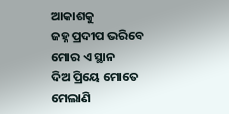ଆକାଶକୁ
ଜହ୍ନ ପ୍ରଦୀପ ଭରିବେ ମୋର ଏ ସ୍ଥାନ
ଦିଅ ପ୍ରିୟେ ମୋତେ ମେଲାଣି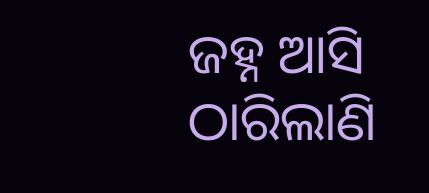ଜହ୍ନ ଆସି ଠାରିଲାଣି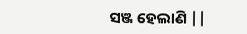ସଞ୍ଜ ହେଲାଣି ||